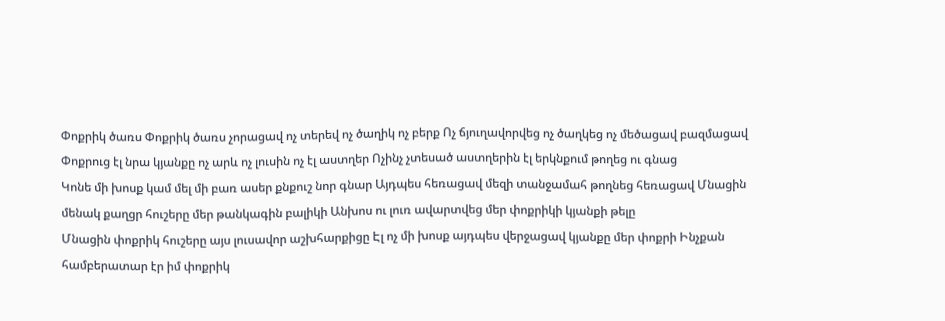Փոքրիկ ծառս Փոքրիկ ծառս չորացավ ոչ տերեվ ոչ ծաղիկ ոչ բերք Ոչ ճյուղավորվեց ոչ ծաղկեց ոչ մեծացավ բազմացավ Փոքրուց էլ նրա կյանքը ոչ արև ոչ լուսին ոչ էլ աստղեր Ոչինչ չտեսած աստղերին էլ երկնքում թողեց ու գնաց
Կոնե մի խոսք կամ մել մի բառ ասեր քնքուշ նոր գնար Այդպես հեռացավ մեզի տանջամահ թողնեց հեռացավ Մնացին մենակ քաղցր հուշերը մեր թանկագին բալիկի Անխոս ու լուռ ավարտվեց մեր փոքրիկի կյանքի թելը
Մնացին փոքրիկ հուշերը այս լուսավոր աշխհարքիցը Էլ ոչ մի խոսք այդպես վերջացավ կյանքը մեր փոքրի Ինչքան համբերատար էր իմ փոքրիկ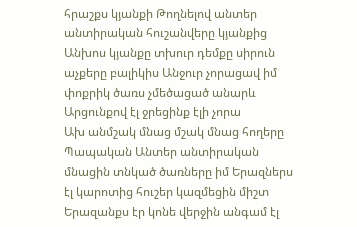հրաշքս կյանքի Թողնելով անտեր անտիրական հուշանվերը կյանքից
Անխոս կյանքը տխուր դեմքը սիրուն աչքերը բալիկիս Անջուր չորացավ իմ փոքրիկ ծառս չմեծացած անարև Արցունքով էլ ջրեցինք էլի չորա
Ախ անմշակ մնաց մշակ մնաց հողերը Պապական Անտեր անտիրական մնացին տնկած ծառները իմ Երազներս էլ կարոտից հուշեր կազմեցին միշտ Երազանքս էր կոնե վերջին անգամ էլ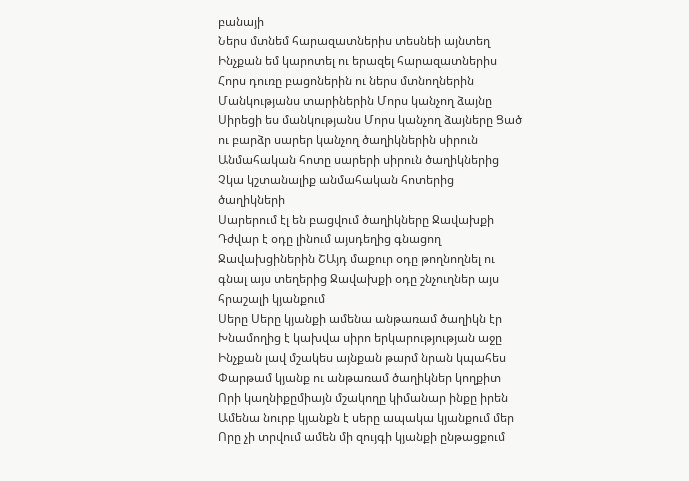բանայի
Ներս մտնեմ հարազատներիս տեսնեի այնտեղ Ինչքան եմ կարոտել ու երազել հարազատներիս Հորս դուռը բացոներին ու ներս մտնողներին Մանկությանս տարիներին Մորս կանչող ձայնը
Սիրեցի ես մանկությանս Մորս կանչող ձայները Ցած ու բարձր սարեր կանչող ծաղիկներին սիրուն Անմահական հոտը սարերի սիրուն ծաղիկներից Չկա կշտանալիք անմահական հոտերից ծաղիկների
Սարերում էլ են բացվում ծաղիկները Ջավախքի Դժվար է օդը լինում այսդեղից գնացող Ջավախցիներին ՇԱյդ մաքուր օդը թողնողնել ու գնալ այս տեղերից Ջավախքի օդը շնչուղներ այս հրաշալի կյանքում
Սերը Սերը կյանքի ամենա անթառամ ծաղիկն էր Խնամողից է կախվա սիրո երկարությության աջը Ինչքան լավ մշակես այնքան թարմ նրան կպահես Փարթամ կյանք ու անթառամ ծաղիկներ կողքիտ
Որի կաղնիքըմիայն մշակողը կիմանար ինքը իրեն Ամենա նուրբ կյանքն է սերը ապակա կյանքում մեր Որը չի տրվում ամեն մի զույգի կյանքի ընթացքում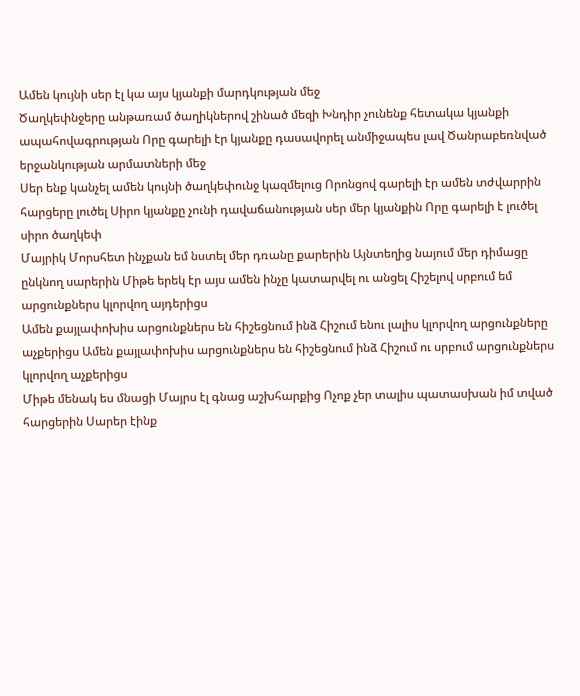Ամեն կույնի սեր էլ կա այս կյանքի մարդկության մեջ
Ծաղկեփնջերը անթառամ ծաղիկներով շինած մեզի Խնդիր չունենք հետակա կյանքի ապահովագրության Որը գարելի էր կյանքը դասավորել անմիջապես լավ Ծանրաբեռնված երջանկության արմատների մեջ
Սեր ենք կանչել ամեն կույնի ծաղկեփունջ կազմելուց Որոնցով գարելի էր ամեն տժվարրին հարցերը լուծել Սիրո կյանքը չունի դավաճանության սեր մեր կյանքին Որը գարելի է լուծել սիրո ծաղկեփ
Մայրիկ Մորսհետ ինչքան եմ նստել մեր դռանը քարերին Այնտեղից նայում մեր դիմացը ընկնող սարերին Միթե երեկ էր այս ամեն ինչը կատարվել ու անցել Հիշելով սրբում եմ արցունքներս կլորվող այդերիցս
Ամեն քայլափոխիս արցունքներս են հիշեցնում ինձ Հիշում ենու լալիս կլորվող արցունքները աչքերիցս Ամեն քայլափոխիս արցունքներս են հիշեցնում ինձ Հիշում ու սրբում արցունքներս կլորվող աչքերիցս
Միթե մենակ ես մնացի Մայրս էլ գնաց աշխհարքից Ոչոք չեր տալիս պատասխան իմ տված հարցերին Սարեր էինք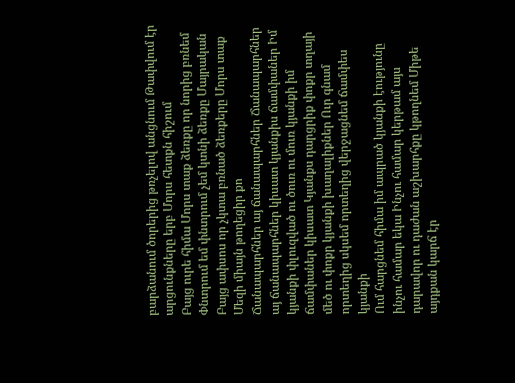բարձանում ծորերից թռչելով անցնում Թափվում էր արցունքները երբ Մորս հետքն հիշում
Բայց ուրե հիմա Մորս տաք ձեռքը որ նորից բռնեմ Փնտրում եմ փնտրում չեմ կտնի ձեռքը Մայրական Բայց ափսոս որ չկտա բռնած ձեռքերը Մորս տաք Մեզի միայն թողեցիր քո
Ճանապարհներ այ ճանապարհներ Ճանապարհներ այ ճանապարհներ կիսատ կյանքիս ճամփաներ Իմ կյանքի փլուզված ու ծուռ ու մուռ կյանքի իմ ճամփաներ կիսատ Կյանքս դարցրիք փոքր տղայի մեծ ու փոքր կյանքի խաղալիքներ Ուր գնամ որտեղից սկսեմ որտեղից վերջացնեմ ճամփես կյանքի
Ում հարցնեմ հիմա իմ ապրած կյանքի էությունը ինչու համար եկա Ինչու համար կերթամ այս դարավոր ու դաժան աշխարհքը կթողնեմ Միթե այդքան կարճ էր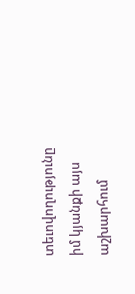տեւովողությունը իմ կյանքի այս աշխարհում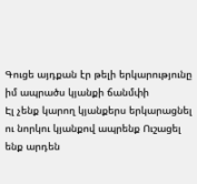Գուցե այդքան էր թելի երկարությունը իմ ապրածս կյանքի ճանմփի
Էլ չենք կարող կյանքերս երկարացնել ու նորկու կյանքով ապրենք Ուշացել ենք արդեն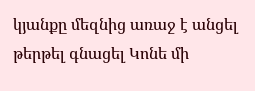կյանքը մեզնից առաջ է անցել թերթել գնացել Կոնե մի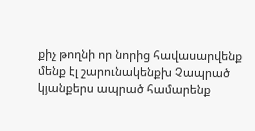քիչ թողնի որ նորից հավասարվենք մենք էլ շարունակենքխ Չապրած կյանքերս ապրած համարենք